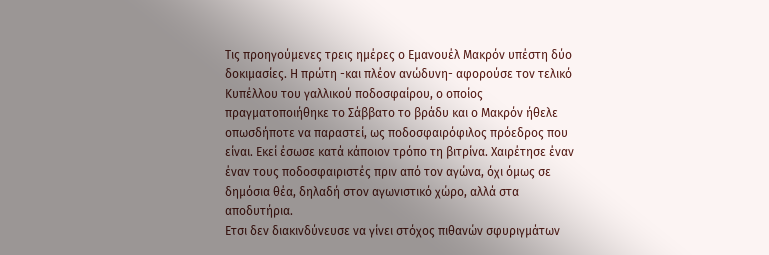Τις προηγούμενες τρεις ημέρες ο Εμανουέλ Μακρόν υπέστη δύο δοκιμασίες. Η πρώτη -και πλέον ανώδυνη- αφορούσε τον τελικό Κυπέλλου του γαλλικού ποδοσφαίρου, ο οποίος πραγματοποιήθηκε το Σάββατο το βράδυ και ο Μακρόν ήθελε οπωσδήποτε να παραστεί, ως ποδοσφαιρόφιλος πρόεδρος που είναι. Εκεί έσωσε κατά κάποιον τρόπο τη βιτρίνα. Χαιρέτησε έναν έναν τους ποδοσφαιριστές πριν από τον αγώνα, όχι όμως σε δημόσια θέα, δηλαδή στον αγωνιστικό χώρο, αλλά στα αποδυτήρια.
Ετσι δεν διακινδύνευσε να γίνει στόχος πιθανών σφυριγμάτων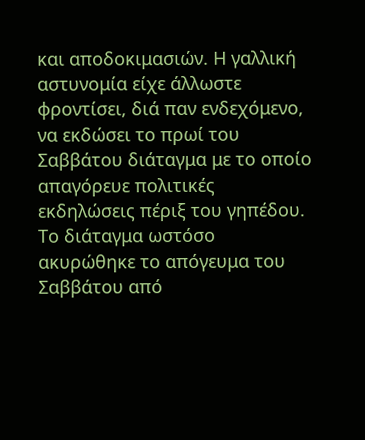και αποδοκιμασιών. Η γαλλική αστυνομία είχε άλλωστε φροντίσει, διά παν ενδεχόμενο, να εκδώσει το πρωί του Σαββάτου διάταγμα με το οποίο απαγόρευε πολιτικές εκδηλώσεις πέριξ του γηπέδου. Το διάταγμα ωστόσο ακυρώθηκε το απόγευμα του Σαββάτου από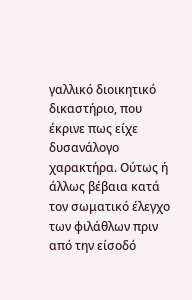γαλλικό διοικητικό δικαστήριο, που έκρινε πως είχε δυσανάλογο χαρακτήρα. Ούτως ή άλλως βέβαια κατά τον σωματικό έλεγχο των φιλάθλων πριν από την είσοδό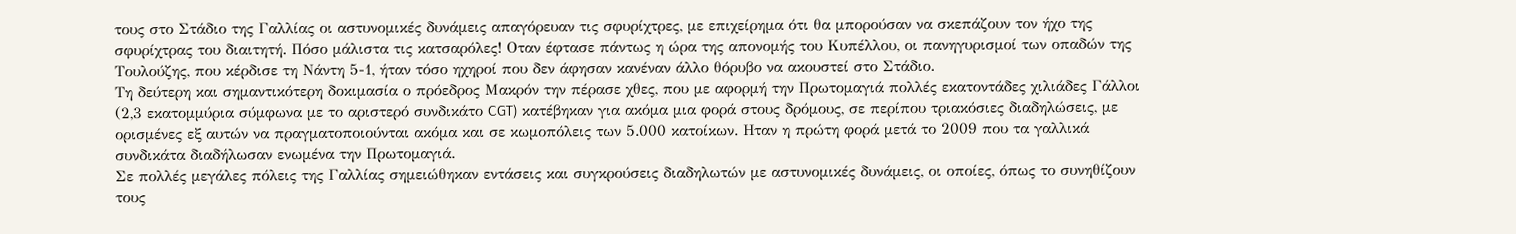τους στο Στάδιο της Γαλλίας οι αστυνομικές δυνάμεις απαγόρευαν τις σφυρίχτρες, με επιχείρημα ότι θα μπορούσαν να σκεπάζουν τον ήχο της σφυρίχτρας του διαιτητή. Πόσο μάλιστα τις κατσαρόλες! Οταν έφτασε πάντως η ώρα της απονομής του Κυπέλλου, οι πανηγυρισμοί των οπαδών της Τουλούζης, που κέρδισε τη Νάντη 5-1, ήταν τόσο ηχηροί που δεν άφησαν κανέναν άλλο θόρυβο να ακουστεί στο Στάδιο.
Τη δεύτερη και σημαντικότερη δοκιμασία ο πρόεδρος Μακρόν την πέρασε χθες, που με αφορμή την Πρωτομαγιά πολλές εκατοντάδες χιλιάδες Γάλλοι (2,3 εκατομμύρια σύμφωνα με το αριστερό συνδικάτο CGT) κατέβηκαν για ακόμα μια φορά στους δρόμους, σε περίπου τριακόσιες διαδηλώσεις, με ορισμένες εξ αυτών να πραγματοποιούνται ακόμα και σε κωμοπόλεις των 5.000 κατοίκων. Ηταν η πρώτη φορά μετά το 2009 που τα γαλλικά συνδικάτα διαδήλωσαν ενωμένα την Πρωτομαγιά.
Σε πολλές μεγάλες πόλεις της Γαλλίας σημειώθηκαν εντάσεις και συγκρούσεις διαδηλωτών με αστυνομικές δυνάμεις, οι οποίες, όπως το συνηθίζουν τους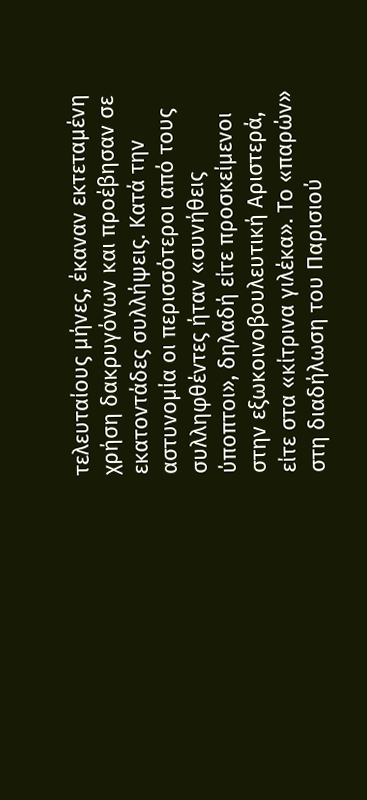τελευταίους μήνες, έκαναν εκτεταμένη χρήση δακρυγόνων και προέβησαν σε εκατοντάδες συλλήψεις. Κατά την αστυνομία οι περισσότεροι από τους συλληφθέντες ήταν «συνήθεις ύποπτοι», δηλαδή είτε προσκείμενοι στην εξωκοινοβουλευτική Αριστερά, είτε στα «κίτρινα γιλέκα». Το «παρών» στη διαδήλωση του Παρισιού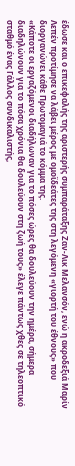έδωσε και ο επικεφαλής της αριστερής συμπαράταξης Ζαν-Λικ Μελανσόν, ενώ η ακροδεξιά Μαρίν Λεπέν προτίμησε να λάβει μέρος με ομοϊδεάτες της στη λεγόμενη «γιορτή του έθνους» που διοργανώνει κάθε Πρωτομαγιά το κόμμα της.
«Κάποτε οι εργαζόμενοι διαδήλωναν για το πόσες ώρες θα δουλεύουν την ημέρα, σήμερα διαδηλώνουν για το πόσα χρόνια θα δουλεύουν στη ζωή τους» έλεγε πάντως χθες σε τηλεοπτικό σταθμό ένας Γάλλος συνδικαλιστής,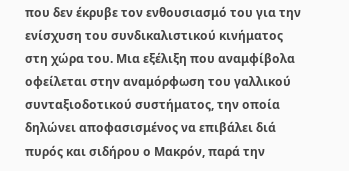που δεν έκρυβε τον ενθουσιασμό του για την ενίσχυση του συνδικαλιστικού κινήματος στη χώρα του. Μια εξέλιξη που αναμφίβολα οφείλεται στην αναμόρφωση του γαλλικού συνταξιοδοτικού συστήματος, την οποία δηλώνει αποφασισμένος να επιβάλει διά πυρός και σιδήρου ο Μακρόν, παρά την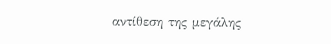αντίθεση της μεγάλης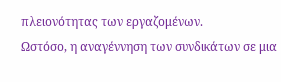πλειονότητας των εργαζομένων.
Ωστόσο, η αναγέννηση των συνδικάτων σε μια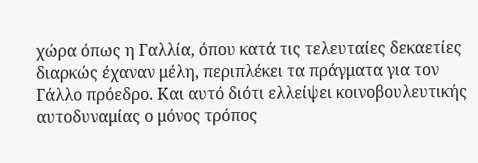χώρα όπως η Γαλλία, όπου κατά τις τελευταίες δεκαετίες διαρκώς έχαναν μέλη, περιπλέκει τα πράγματα για τον Γάλλο πρόεδρο. Και αυτό διότι ελλείψει κοινοβουλευτικής αυτοδυναμίας ο μόνος τρόπος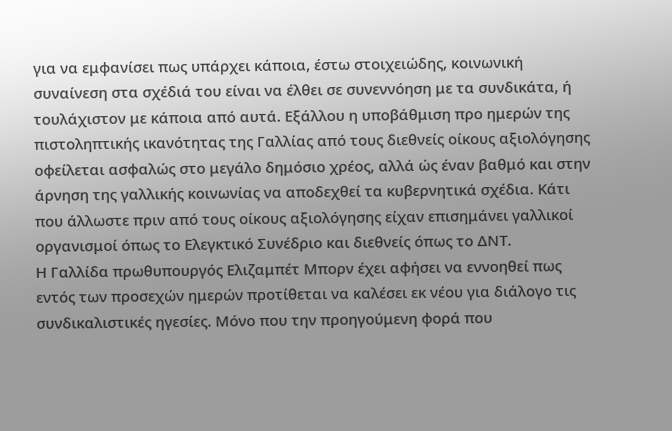για να εμφανίσει πως υπάρχει κάποια, έστω στοιχειώδης, κοινωνική συναίνεση στα σχέδιά του είναι να έλθει σε συνεννόηση με τα συνδικάτα, ή τουλάχιστον με κάποια από αυτά. Εξάλλου η υποβάθμιση προ ημερών της πιστοληπτικής ικανότητας της Γαλλίας από τους διεθνείς οίκους αξιολόγησης οφείλεται ασφαλώς στο μεγάλο δημόσιο χρέος, αλλά ώς έναν βαθμό και στην άρνηση της γαλλικής κοινωνίας να αποδεχθεί τα κυβερνητικά σχέδια. Κάτι που άλλωστε πριν από τους οίκους αξιολόγησης είχαν επισημάνει γαλλικοί οργανισμοί όπως το Ελεγκτικό Συνέδριο και διεθνείς όπως το ΔΝΤ.
Η Γαλλίδα πρωθυπουργός Ελιζαμπέτ Μπορν έχει αφήσει να εννοηθεί πως εντός των προσεχών ημερών προτίθεται να καλέσει εκ νέου για διάλογο τις συνδικαλιστικές ηγεσίες. Μόνο που την προηγούμενη φορά που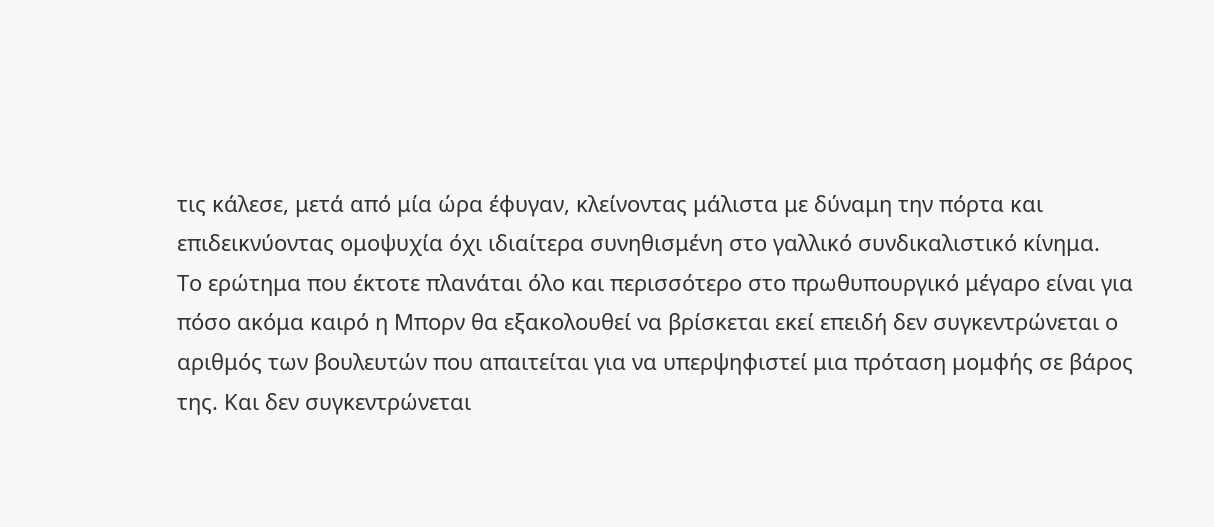τις κάλεσε, μετά από μία ώρα έφυγαν, κλείνοντας μάλιστα με δύναμη την πόρτα και επιδεικνύοντας ομοψυχία όχι ιδιαίτερα συνηθισμένη στο γαλλικό συνδικαλιστικό κίνημα.
Το ερώτημα που έκτοτε πλανάται όλο και περισσότερο στο πρωθυπουργικό μέγαρο είναι για πόσο ακόμα καιρό η Μπορν θα εξακολουθεί να βρίσκεται εκεί επειδή δεν συγκεντρώνεται ο αριθμός των βουλευτών που απαιτείται για να υπερψηφιστεί μια πρόταση μομφής σε βάρος της. Και δεν συγκεντρώνεται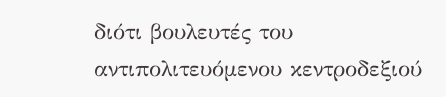διότι βουλευτές του αντιπολιτευόμενου κεντροδεξιού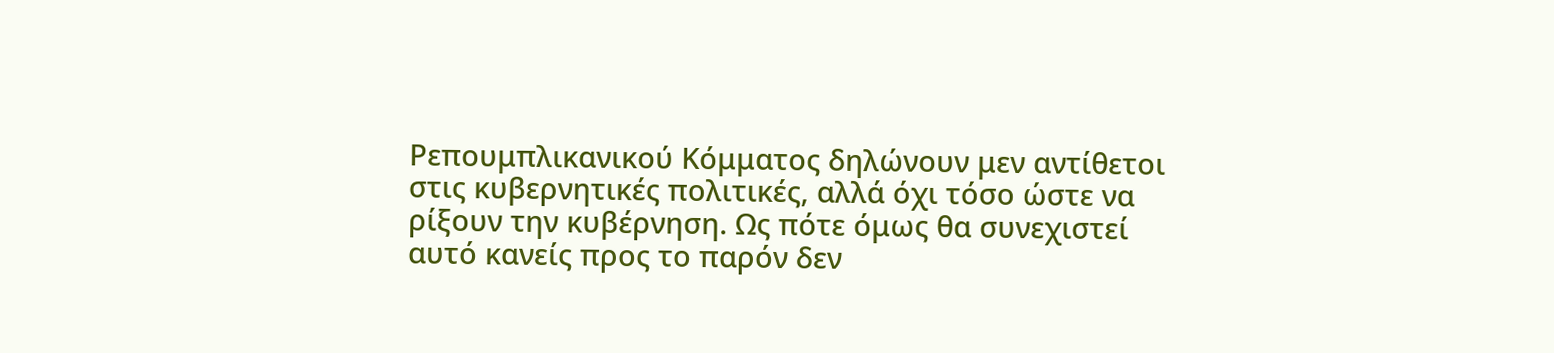Ρεπουμπλικανικού Κόμματος δηλώνουν μεν αντίθετοι στις κυβερνητικές πολιτικές, αλλά όχι τόσο ώστε να ρίξουν την κυβέρνηση. Ως πότε όμως θα συνεχιστεί αυτό κανείς προς το παρόν δεν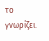το γνωρίζει.